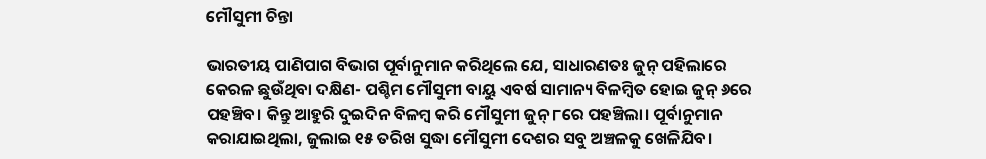ମୌସୁମୀ ଚିନ୍ତା

ଭାରତୀୟ ପାଣିପାଗ ବିଭାଗ ପୂର୍ବାନୁମାନ କରିଥିଲେ ଯେ, ସାଧାରଣତଃ ଜୁନ୍‌ ପହିଲାରେ କେରଳ ଛୁଉଁଥିବା ଦକ୍ଷିଣ- ପଶ୍ଚିମ ମୌସୁମୀ ବାୟୁ ଏବର୍ଷ ସାମାନ୍ୟ ବିଳମ୍ବିତ ହୋଇ ଜୁନ୍‌ ୬ରେ ପହଞ୍ଚିବ। କିନ୍ତୁ ଆହୁରି ଦୁଇଦିନ ବିଳମ୍ବ କରି ମୌସୁମୀ ଜୁନ୍‌ ୮ରେ ପହଞ୍ଚିଲା। ପୂର୍ବାନୁମାନ କରାଯାଇଥିଲା, ଜୁଲାଇ ୧୫ ତରିଖ ସୁଦ୍ଧା ମୌସୁମୀ ଦେଶର ସବୁ ଅଞ୍ଚଳକୁ ଖେଳିଯିବ।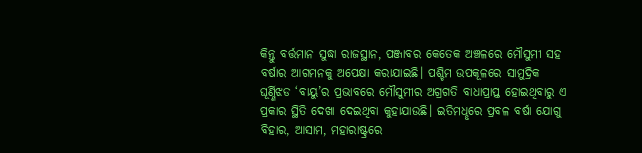କିନ୍ତୁ ବର୍ତ୍ତମାନ ସୁଦ୍ଧା ରାଜସ୍ଥାନ, ପଞ୍ଜାବର କେତେକ ଅଞ୍ଚଳରେ ମୌସୁମୀ ସହ ବର୍ଷାର ଆଗମନକୁ ଅପେକ୍ଷା କରାଯାଇଛି। ପଶ୍ଚିମ ଉପକୂଳରେ ସାମୁଦ୍ରିକ ଘୂର୍ଣ୍ଣିଝଡ ‘ବାୟୁ’ର ପ୍ରଭାବରେ ମୌସୁମୀର ଅଗ୍ରଗତି ବାଧାପ୍ରାପ୍ତ ହୋଇଥିବାରୁ ଏ ପ୍ରକାର ସ୍ଥିତି ଦେଖା ଦେଇଥିବା କୁହାଯାଉଛି। ଇତିମଧୢରେ ପ୍ରବଳ ବର୍ଷା ଯୋଗୁ ବିହାର, ଆସାମ, ମହାରାଷ୍ଟ୍ରରେ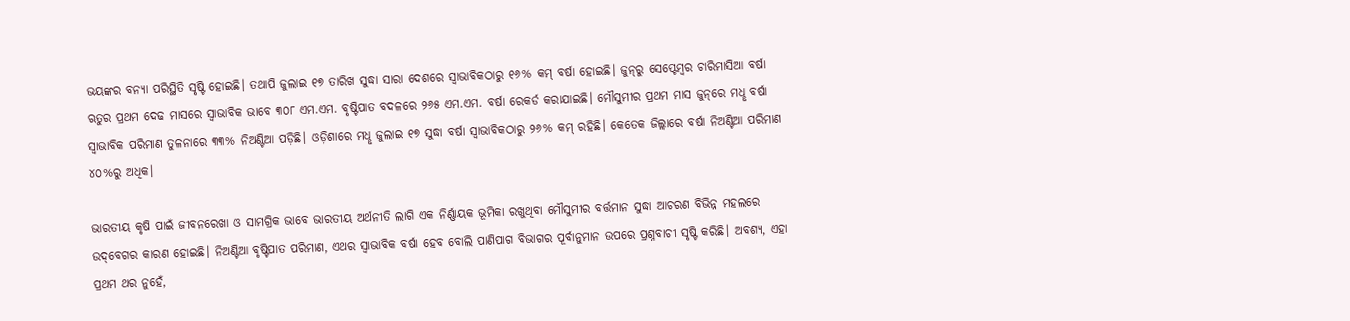ଭୟଙ୍କର ବନ୍ୟା ପରିସ୍ଥିତି ସୃଷ୍ଟି ହୋଇଛି। ତଥାପି ଜୁଲାଇ ୧୭ ତାରିଖ ସୁଦ୍ଧା ସାରା ଦେଶରେ ସ୍ବାଭାବିକଠାରୁ ୧୬% କମ୍‌ ବର୍ଷା ହୋଇଛି। ଜୁନ୍‌ରୁ ସେପ୍ଟେମ୍ବର ଚାରିମାସିଆ ବର୍ଷା ଋତୁର ପ୍ରଥମ ଦେଢ ମାସରେ ସ୍ବାଭାବିକ ଭାବେ ୩୦୮ ଏମ.ଏମ. ବୃଷ୍ଟିପାତ ବଦଳରେ ୨୬୫ ଏମ.ଏମ. ବର୍ଷା ରେକର୍ଡ କରାଯାଇଛି। ମୌସୁମୀର ପ୍ରଥମ ମାସ ଜୁନ୍‌ରେ ମଧୢ ବର୍ଷା ସ୍ବାଭାବିକ ପରିମାଣ ତୁଳନାରେ ୩୩% ନିଅଣ୍ଟିଆ ପଡ଼ିଛି। ଓଡ଼ିଶାରେ ମଧୢ ଜୁଲାଇ ୧୭ ସୁଦ୍ଧା ବର୍ଷା ସ୍ବାଭାବିକଠାରୁ ୨୬% କମ୍‌ ରହିଛି। କେତେକ ଜିଲ୍ଲାରେ ବର୍ଷା ନିଅଣ୍ଟିଆ ପରିମାଣ ୪୦%ରୁ ଅଧିକ।

ଭାରତୀୟ କୃଷି ପାଇଁ ଜୀବନରେଖା ଓ ସାମଗ୍ରିକ ଭାବେ ଭାରତୀୟ ଅର୍ଥନୀତି ଲାଗି ଏକ ନିର୍ଣ୍ଣାୟକ ଭୂମିକା ରଖୁଥିବା ମୌସୁମୀର ବର୍ତ୍ତମାନ ସୁଦ୍ଧା ଆଚରଣ ବିଭିନ୍ନ ମହଲରେ ଉଦ୍‌ବେଗର କାରଣ ହୋଇଛି। ନିଅଣ୍ଟିଆ ବୃଷ୍ଟିପାତ ପରିମାଣ, ଏଥର ସ୍ବାଭାବିକ ବର୍ଷା ହେବ ବୋଲି ପାଣିପାଗ ବିଭାଗର ପୂର୍ବାନୁମାନ ଉପରେ ପ୍ରଶ୍ନବାଚୀ ସୃଷ୍ଟି କରିଛି। ଅବଶ୍ୟ, ଏହା ପ୍ରଥମ ଥର ନୁହେଁ,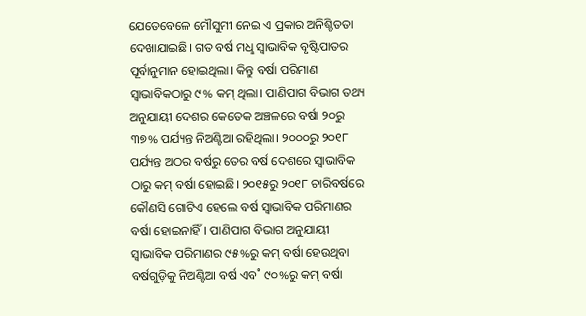ଯେତେବେଳେ ମୌସୁମୀ ନେଇ ଏ ପ୍ରକାର ଅନିଶ୍ଚିତତା ଦେଖାଯାଇଛି। ଗତ ବର୍ଷ ମଧୢ ସ୍ବାଭାବିକ ବୃଷ୍ଟିପାତର ପୂର୍ବାନୁମାନ ହୋଇଥିଲା। କିନ୍ତୁ ବର୍ଷା ପରିମାଣ ସ୍ବାଭାବିକଠାରୁ ୯% କମ୍‌ ଥିଲା। ପାଣିପାଗ ବିଭାଗ ତଥ୍ୟ ଅନୁଯାୟୀ ଦେଶର କେତେକ ଅଞ୍ଚଳରେ ବର୍ଷା ୨୦ରୁ ୩୭% ପର୍ଯ୍ୟନ୍ତ ନିଅଣ୍ଟିଆ ରହିଥିଲା। ୨୦୦୦ରୁ ୨୦୧୮ ପର୍ଯ୍ୟନ୍ତ ଅଠର ବର୍ଷରୁ ତେର ବର୍ଷ ଦେଶରେ ସ୍ବାଭାବିକ ଠାରୁ କମ୍‌ ବର୍ଷା ହୋଇଛି। ୨୦୧୫ରୁ ୨୦୧୮ ଚାରିବର୍ଷରେ କୌଣସି ଗୋଟିଏ ହେଲେ ବର୍ଷ ସ୍ବାଭାବିକ ପରିମାଣର ବର୍ଷା ହୋଇନାହିଁ। ପାଣିପାଗ ବିଭାଗ ଅନୁଯାୟୀ ସ୍ବାଭାବିକ ପରିମାଣର ୯୫%ରୁ କମ୍‌ ବର୍ଷା ହେଉଥିବା ବର୍ଷଗୁଡ଼ିକୁ ନିଅଣ୍ଟିଆ ବର୍ଷ ଏବ˚ ୯୦%ରୁ କମ୍‌ ବର୍ଷା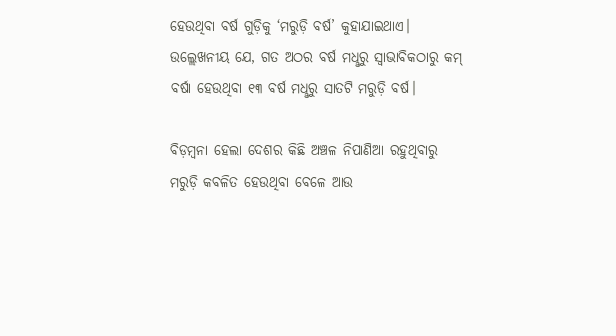ହେଉଥିବା ବର୍ଷ ଗୁଡ଼ିକୁ ‘ମରୁଡ଼ି ବର୍ଷ’ କୁହାଯାଇଥାଏ। ଉଲ୍ଲେଖନୀୟ ଯେ, ଗତ ଅଠର ବର୍ଷ ମଧୢରୁ ସ୍ବାଭାବିକଠାରୁ କମ୍‌ ବର୍ଷା ହେଉଥିବା ୧୩ ବର୍ଷ ମଧୢରୁ ସାତଟି ମରୁଡ଼ି ବର୍ଷ।

ବିଡ଼ମ୍ବନା ହେଲା ଦେଶର କିଛି ଅଞ୍ଚଳ ନିପାଣିଆ ରହୁଥିବାରୁ ମରୁଡ଼ି କବଳିତ ହେଉଥିବା ବେଳେ ଆଉ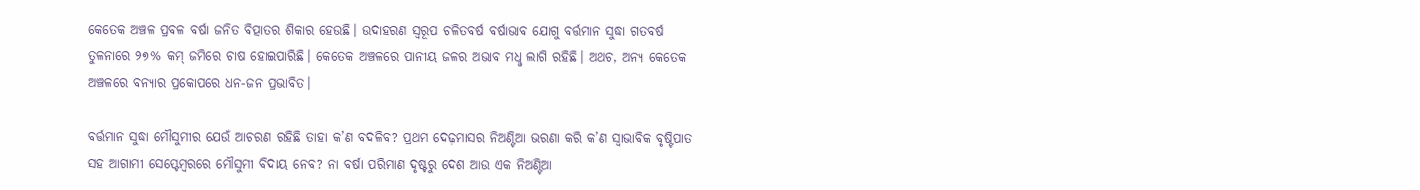କେତେକ ଅଞ୍ଚଳ ପ୍ରବଳ ବର୍ଷା ଜନିତ ବିତ୍ପାତର ଶିକାର ହେଉଛି। ଉଦାହରଣ ସ୍ବରୂପ ଚଳିତବର୍ଷ ବର୍ଷାଭାବ ଯୋଗୁ ବର୍ତ୍ତମାନ ସୁଦ୍ଧା ଗତବର୍ଷ ତୁଳନାରେ ୨୭% କମ୍‌ ଜମିରେ ଚାଷ ହୋଇପାରିଛି। କେତେକ ଅଞ୍ଚଳରେ ପାନୀୟ ଜଳର ଅଭାବ ମଧୢ ଲାଗି ରହିଛି। ଅଥଚ, ଅନ୍ୟ କେତେକ ଅଞ୍ଚଳରେ ବନ୍ୟାର ପ୍ରକୋପରେ ଧନ-ଜନ ପ୍ରଭାବିତ।

ବର୍ତ୍ତମାନ ସୁଦ୍ଧା ମୌସୁମୀର ଯେଉଁ ଆଚରଣ ରହିଛି ତାହା କ’ଣ ବଦଳିବ? ପ୍ରଥମ ଦେଢ଼ମାସର ନିଅଣ୍ଟିଆ ଭରଣା କରି କ’ଣ ସ୍ବାଭାବିକ ବୃଷ୍ଟିପାତ ସହ ଆଗାମୀ ସେପ୍ଟେମ୍ବରରେ ମୌସୁମୀ ବିଦାୟ ନେବ? ନା ବର୍ଷା ପରିମାଣ ଦୃଷ୍ଟରୁ ଦେଶ ଆଉ ଏକ ନିଅଣ୍ଟିଆ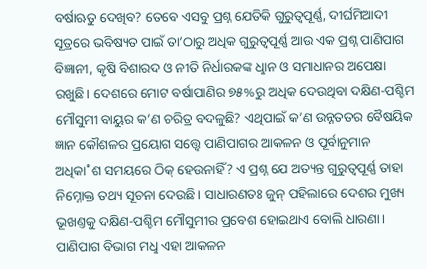ବର୍ଷାଋତୁ ଦେଖିବ? ତେବେ ଏସବୁ ପ୍ରଶ୍ନ ଯେତିକି ଗୁରୁତ୍ବପୂର୍ଣ୍ଣ, ଦୀର୍ଘମିଆଦୀ ସୂତ୍ରରେ ଭବିଷ୍ୟତ ପାଇଁ ତା’ଠାରୁ ଅଧିକ ଗୁରୁତ୍ବପୂର୍ଣ୍ଣ ଆଉ ଏକ ପ୍ରଶ୍ନ ପାଣିପାଗ ବିଜ୍ଞାନୀ, କୃଷି ବିଶାରଦ ଓ ନୀତି ନିର୍ଧାରକଙ୍କ ଧୢାନ ଓ ସମାଧାନର ଅପେକ୍ଷା ରଖୁଛି। ଦେଶରେ ମୋଟ ବର୍ଷାପାଣିର ୭୫%ରୁ ଅଧିକ ଦେଉଥିବା ଦକ୍ଷିଣ-ପଶ୍ଚିମ ମୌସୁମୀ ବାୟୁର କ’ଣ ଚରିତ୍ର ବଦଳୁଛି? ଏଥିପାଇଁ କ’ଣ ଉନ୍ନତତର ବୈଷୟିକ ଜ୍ଞାନ କୌଶଳର ପ୍ରୟୋଗ ସତ୍ତ୍ବେ ପାଣିପାଗର ଆକଳନ ଓ ପୂର୍ବାନୁମାନ ଅଧିକା˚ଶ ସମୟରେ ଠିକ୍‌ ହେଉନାହିଁ? ଏ ପ୍ରଶ୍ନ ଯେ ଅତ୍ୟନ୍ତ ଗୁରୁତ୍ବପୂର୍ଣ୍ଣ ତାହା ନିମ୍ନୋକ୍ତ ତଥ୍ୟ ସୂଚନା ଦେଉଛି। ସାଧାରଣତଃ ଜୁନ୍‌ ପହିଲାରେ ଦେଶର ମୁଖ୍ୟ ଭୂଖଣ୍ତକୁ ଦକ୍ଷିଣ-ପଶ୍ଚିମ ମୌସୁମୀର ପ୍ରବେଶ ହୋଇଥାଏ ବୋଲି ଧାରଣା। ପାଣିପାଗ ବିଭାଗ ମଧୢ ଏହା ଆକଳନ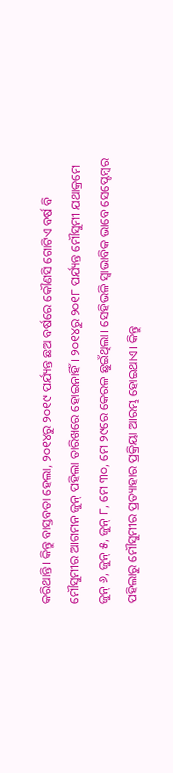କରିଥାନ୍ତି। କିନ୍ତୁ ବାସ୍ତବତା ହେଲା, ୨୦୧୪ରୁ ୨୦୧୯ ପର୍ଯ୍ୟନ୍ତ ଛଅ ବର୍ଷରେ କୌଣସି ଗୋଟିଏ ବର୍ଷ ବି ମୌସୁମୀର ଆଗମନ ଜୁନ୍‌ ପହିଲା ତାରିଖରେ ହୋଇନାହିଁ। ୨୦୧୪ରୁ ୨୦୧୮ ପର୍ଯ୍ୟନ୍ତ ମୌସୁମୀ ଯଥାକ୍ରମେ ଜୁନ୍‌ ୬, ଜୁନ୍‌ ୫, ଜୁନ୍‌ ୮, ମେ ୩୦, ମେ ୨୯ରେ କେରଳ ଛୁଇଁଥିଲା। ସେହିଭଳି ସ୍ବାଭାବିକ ଭାବେ ସେପ୍ଟେମ୍ବର ପହିଲାରୁ ମୌସୁମୀର ପ୍ରତ୍ୟାହାର ପ୍ରକ୍ରିୟା ଆରମ୍ଭ ହୋଇଥାଏ। କିନ୍ତୁ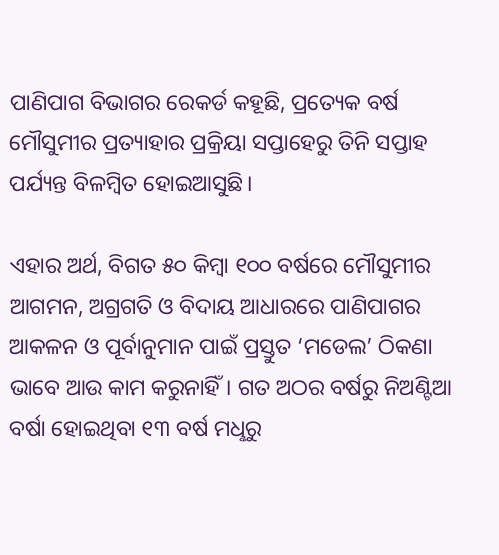ପାଣିପାଗ ବିଭାଗର ରେକର୍ଡ କହୂଛି, ପ୍ରତ୍ୟେକ ବର୍ଷ ମୌସୁମୀର ପ୍ରତ୍ୟାହାର ପ୍ରକ୍ରିୟା ସପ୍ତାହେରୁ ତିନି ସପ୍ତାହ ପର୍ଯ୍ୟନ୍ତ ବିଳମ୍ବିତ ହୋଇଆସୁଛି।

ଏହାର ଅର୍ଥ, ବିଗତ ୫୦ କିମ୍ବା ୧୦୦ ବର୍ଷରେ ମୌସୁମୀର ଆଗମନ, ଅଗ୍ରଗତି ଓ ବିଦାୟ ଆଧାରରେ ପାଣିପାଗର ଆକଳନ ଓ ପୂର୍ବାନୁମାନ ପାଇଁ ପ୍ରସ୍ତୁତ ‘ମଡେଲ’ ଠିକଣା ଭାବେ ଆଉ କାମ କରୁନାହିଁ। ଗତ ଅଠର ବର୍ଷରୁ ନିଅଣ୍ଟିଆ ବର୍ଷା ହୋଇଥିବା ୧୩ ବର୍ଷ ମଧୢରୁ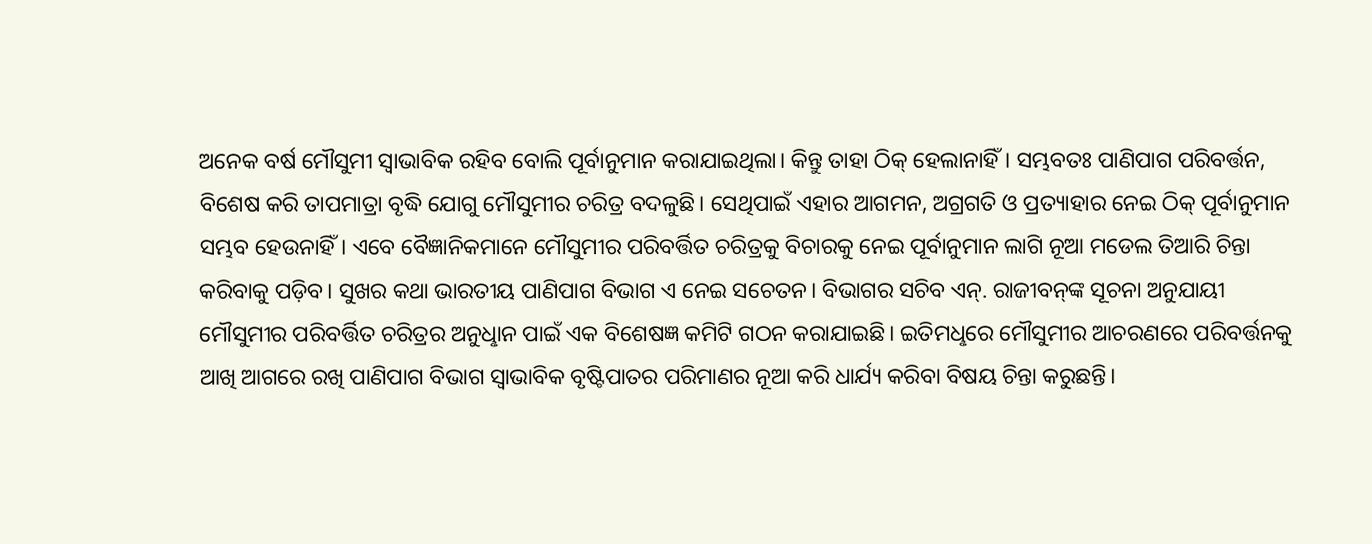ଅନେକ ବର୍ଷ ମୌସୁମୀ ସ୍ବାଭାବିକ ରହିବ ବୋଲି ପୂର୍ବାନୁମାନ କରାଯାଇଥିଲା। କିନ୍ତୁ ତାହା ଠିକ୍‌ ହେଲାନାହିଁ। ସମ୍ଭବତଃ ପାଣିପାଗ ପରିବର୍ତ୍ତନ, ବିଶେଷ କରି ତାପମାତ୍ରା ବୃଦ୍ଧି ଯୋଗୁ ମୌସୁମୀର ଚରିତ୍ର ବଦଳୁଛି। ସେଥିପାଇଁ ଏହାର ଆଗମନ, ଅଗ୍ରଗତି ଓ ପ୍ରତ୍ୟାହାର ନେଇ ଠିକ୍‌ ପୂର୍ବାନୁମାନ ସମ୍ଭବ ହେଉନାହିଁ। ଏବେ ବୈଜ୍ଞାନିକମାନେ ମୌସୁମୀର ପରିବର୍ତ୍ତିତ ଚରିତ୍ରକୁ ବିଚାରକୁ ନେଇ ପୂର୍ବାନୁମାନ ଲାଗି ନୂଆ ମଡେଲ ତିଆରି ଚିନ୍ତା କରିବାକୁ ପଡ଼ିବ। ସୁଖର କଥା ଭାରତୀୟ ପାଣିପାଗ ବିଭାଗ ଏ ନେଇ ସଚେତନ। ବିଭାଗର ସଚିବ ଏନ୍‌. ରାଜୀବନ୍‌ଙ୍କ ସୂଚନା ଅନୁଯାୟୀ ମୌସୁମୀର ପରିବର୍ତ୍ତିତ ଚରିତ୍ରର ଅନୁଧୢାନ ପାଇଁ ଏକ ବିଶେଷଜ୍ଞ କମିଟି ଗଠନ କରାଯାଇଛି। ଇତିମଧୢରେ ମୌସୁମୀର ଆଚରଣରେ ପରିବର୍ତ୍ତନକୁ ଆଖି ଆଗରେ ରଖି ପାଣିପାଗ ବିଭାଗ ସ୍ବାଭାବିକ ବୃଷ୍ଟିପାତର ପରିମାଣର ନୂଆ କରି ଧାର୍ଯ୍ୟ କରିବା ବିଷୟ ଚିନ୍ତା କରୁଛନ୍ତି।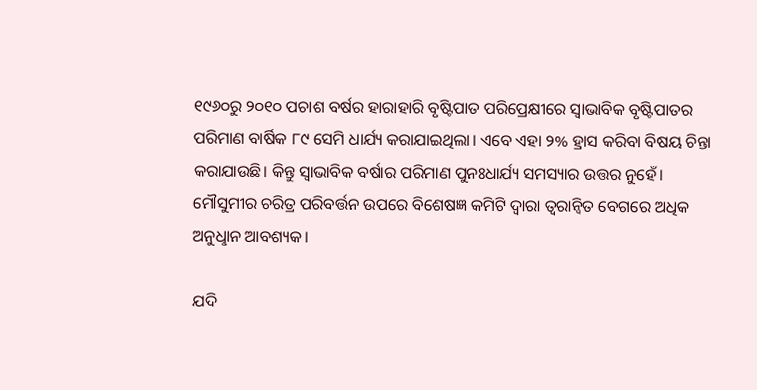୧୯୬୦ରୁ ୨୦୧୦ ପଚାଶ ବର୍ଷର ହାରାହାରି ବୃଷ୍ଟିପାତ ପରିପ୍ରେକ୍ଷୀରେ ସ୍ବାଭାବିକ ବୃଷ୍ଟିପାତର ପରିମାଣ ବାର୍ଷିକ ୮୯ ସେମି ଧାର୍ଯ୍ୟ କରାଯାଇଥିଲା। ଏବେ ଏହା ୨% ହ୍ରାସ କରିବା ବିଷୟ ଚିନ୍ତା କରାଯାଉଛି। କିନ୍ତୁ ସ୍ବାଭାବିକ ବର୍ଷାର ପରିମାଣ ପୁନଃଧାର୍ଯ୍ୟ ସମସ୍ୟାର ଉତ୍ତର ନୁହେଁ। ମୌସୁମୀର ଚରିତ୍ର ପରିବର୍ତ୍ତନ ଉପରେ ବିଶେଷଜ୍ଞ କମିଟି ଦ୍ବାରା ତ୍ବରାନ୍ବିତ ବେଗରେ ଅଧିକ ଅନୁଧୢାନ ଆବଶ୍ୟକ।

ଯଦି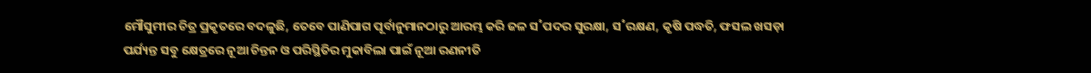ମୌସୁମୀର ଚିତ୍ର ପ୍ରକୃତରେ ବଦଳୁଛି, ତେବେ ପାଣିପାଗ ପୂର୍ବାନୁମାନଠାରୁ ଆରମ୍ଭ କରି ଜଳ ସ˚ପଦର ସୁରକ୍ଷା, ସ˚ରକ୍ଷଣ, କୃଷି ପଦ୍ଧତି, ଫସଲ ଖସଡ଼ା ପର୍ଯ୍ୟନ୍ତ ସବୁ କ୍ଷେତ୍ରରେ ନୂଆ ଚିନ୍ତନ ଓ ପରିସ୍ଥିତିର ମୁକାବିଲା ପାଇଁ ନୂଆ ରଣନୀତି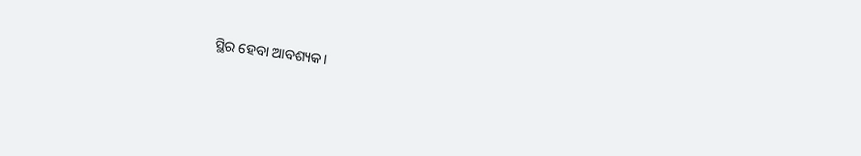ସ୍ଥିର ହେବା ଆବଶ୍ୟକ।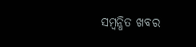ସମ୍ବନ୍ଧିତ ଖବର